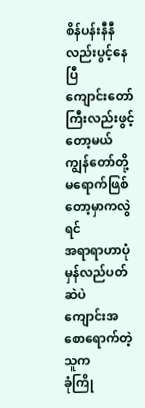စိန်ပန်းနီနီလည်းပွင့်နေပြီ
ကျောင်းတော်ကြီးလည်းဖွင့်တော့မယ်
ကျွန်တော်တို့မရောက်ဖြစ်တော့မှာကလွဲရင်
အရာရာဟာပုံမှန်လည်ပတ်ဆဲပဲ
ကျောင်းအစောရောက်တဲ့သူက
ခုံကြို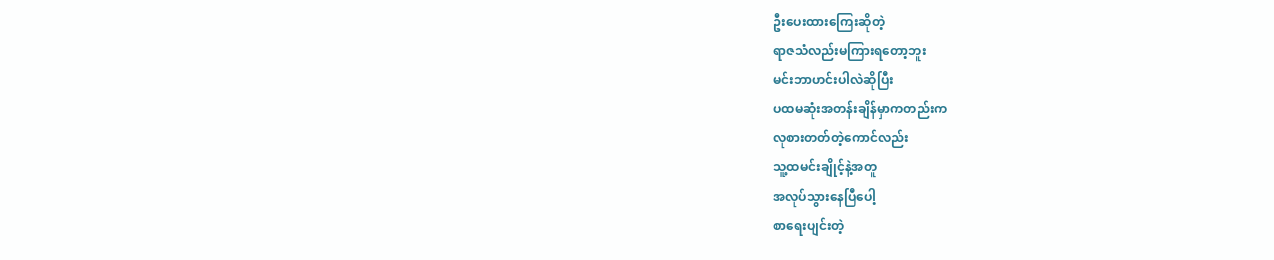ဦးပေးထားကြေးဆိုတဲ့
ရာဇသံလည်းမကြားရတော့ဘူး
မင်းဘာဟင်းပါလဲဆိုပြီး
ပထမဆုံးအတန်းချိန်မှာကတည်းက
လုစားတတ်တဲ့ကောင်လည်း
သူ့ထမင်းချိုင့်နဲ့အတူ
အလုပ်သွားနေပြီပေါ့
စာရေးပျင်းတဲ့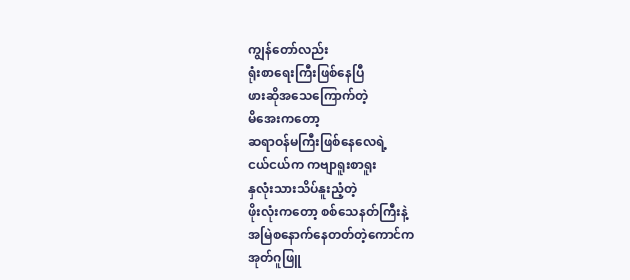ကျွန်တော်လည်း
ရုံးစာရေးကြီးဖြစ်နေပြီ
ဖားဆိုအသေကြောက်တဲ့
မိအေးကတော့
ဆရာဝန်မကြီးဖြစ်နေလေရဲ့
ငယ်ငယ်က ကဗျာရူးစာရူး
နှလုံးသားသိပ်နူးညံ့တဲ့
ဖိုးလုံးကတော့ စစ်သေနတ်ကြီးနဲ့
အမြဲစနောက်နေတတ်တဲ့ကောင်က
အုတ်ဂူဖြူ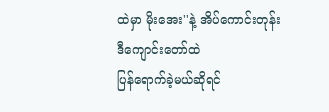ထဲမှာ မိုးအေး''နဲ့ အိပ်ကောင်းတုန်း
ဒီကျောင်းတော်ထဲ
ပြန်ရောက်ခဲ့မယ်ဆိုရင်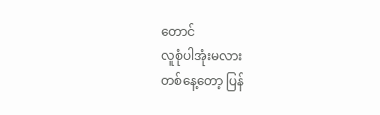တောင်
လူစုံပါအုံးမလား
တစ်နေ့တော့ ပြန်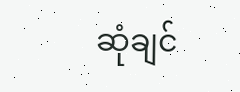ဆုံချင်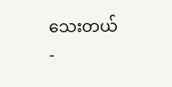သေးတယ်
-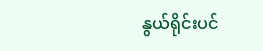နွယ်ရိုင်းပင်